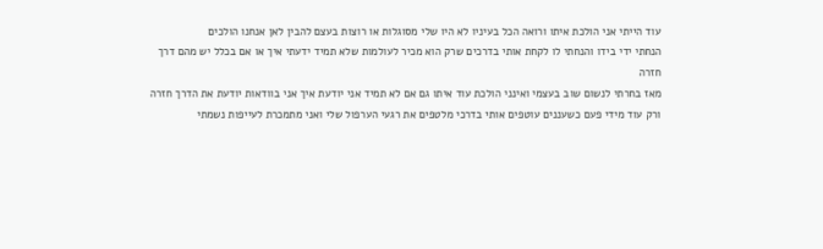עוד הייתי אני הולכת איתו ורואה הכל בעיניו לא היו שלי מסוגלות או רוצות בעצם להבין לאן אנחנו הולכים
הנחתי ידי בידו והנחתי לו לקחת אותי בדרכים שרק הוא מכיר לעולמות שלא תמיד ידעתי איך או אם בכלל יש מהם דרך חזרה
מאז בחרתי לנשום שוב בעצמי ואינני הולכת עוד איתו גם אם לא תמיד אני יודעת איך אני בוודאות יודעת את הדרך חזרה
ורק עוד מידי פעם כשעננים עוטפים אותי בדרכי מלטפים את רגעי הערפול שלי ואני מתמכרת לעייפות נשמתי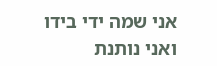אני שמה ידי בידו ואני נותנת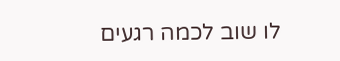לו שוב לכמה רגעים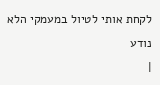לקחת אותי לטיול במעמקי הלא נודע
|